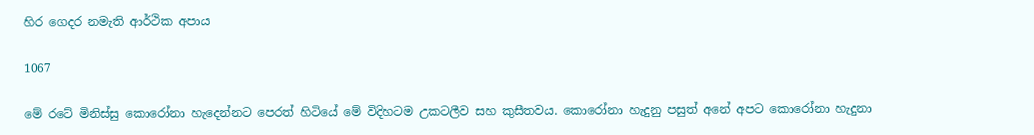හිර ගෙදර නමැති ආර්ථික අපාය

1067

මේ රටේ මිනිස්සු කොරෝනා හැදෙන්නට පෙරත් හිටියේ මේ විදිහටම උකටලීව සහ කුසීතවය. කොරෝනා හැදුනු පසුත් අනේ අපට කොරෝනා හැදුනා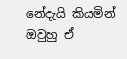නේදැයි කියමින් ඔවුහු ඒ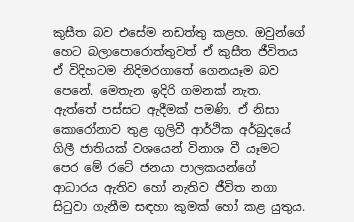කුසීත බව එසේම නඩත්තු කළහ. ඔවුන්ගේ හෙට බලාපොරොත්තුවත් ඒ කුසීත ජීවිතය ඒ විදිහටම නිදිමරගාතේ ගෙනයෑම බව පෙනේ. මෙතැන ඉදිරි ගමනක් නැත. ඇත්තේ පස්සට ඇදීමක් පමණි. ඒ නිසා කොරෝනාව තුළ ගුලිවී ආර්ථික අර්බුදයේ ගිලී ජාතියක් වශයෙන් විනාශ වී යෑමට පෙර මේ රටේ ජනයා පාලකයන්ගේ ආධාරය ඇතිව හෝ නැතිව ජීවිත නගා සිටුවා ගැනීම සඳහා කුමක් හෝ කළ යුතුය.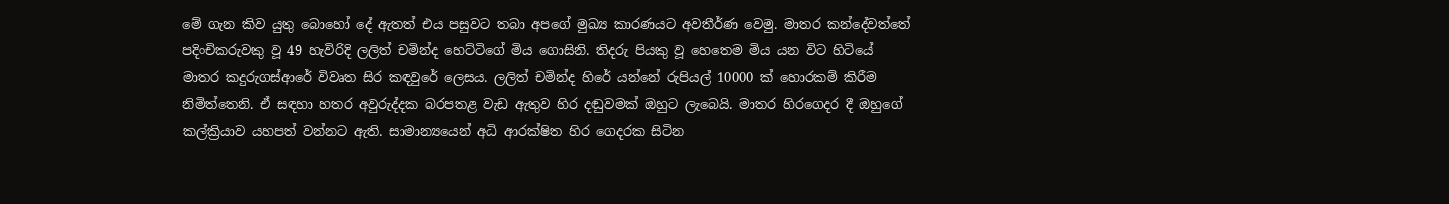මේ ගැන කිව යුතු බොහෝ දේ ඇතත් එය පසුවට තබා අපගේ මුඛ්‍ය කාරණයට අවතීර්ණ වෙමු. මාතර කන්දේවත්තේ පදිංචිකරුවකු වූ 49 හැවිරිදි ලලිත් චමින්ද හෙට්ටිගේ මිය ගොසිනි. තිදරු පියකු වූ හෙතෙම මිය යන විට හිටියේ මාතර කදුරුගස්ආරේ විවෘත සිර කඳවුරේ ලෙසය. ලලිත් චමින්ද හිරේ යන්නේ රුපියල් 10000 ක් හොරකම් කිරීම නිමිත්තෙනි. ඒ සඳහා හතර අවුරුද්දක බරපතළ වැඩ ඇතුව හිර දඬුවමක් ඔහුට ලැබෙයි. මාතර හිරගෙදර දී ඔහුගේ කල්ක්‍රියාව යහපත් වන්නට ඇති. සාමාන්‍යයෙන් අධි ආරක්ෂිත හිර ගෙදරක සිටින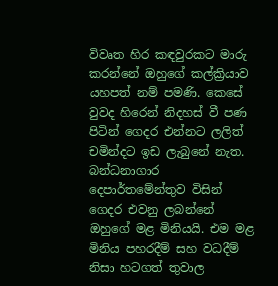විවෘත හිර කඳවුරකට මාරු කරන්නේ ඔහුගේ කල්ක්‍රියාව යහපත් නම් පමණි. කෙසේ වුවද හිරෙන් නිදහස් වී පණ පිටින් ගෙදර එන්නට ලලිත් චමින්දට ඉඩ ලැබුනේ නැත. බන්ධනාගාර දෙපාර්තමේන්තුව විසින් ගෙදර එවනු ලබන්නේ ඔහුගේ මළ මිනියයි. එම මළ මිනිය පහරදීම් සහ වධදීම් නිසා හටගත් තුවාල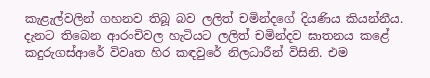කැළැල්වලින් ගහනව තිබූ බව ලලිත් චමින්දගේ දියණිය කියන්නීය. දැනට තිබෙන ආරංචිවල හැටියට ලලිත් චමින්දව ඝාතනය කළේ කදුරුගස්ආරේ විවෘත හිර කඳවුරේ නිලධාරීන් විසිනි. එම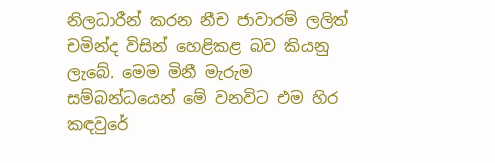නිලධාරීන් කරන නීච ජාවාරම් ලලිත් චමින්ද විසින් හෙළිකළ බව කියනු ලැබේ. මෙම මිනී මැරුම සම්බන්ධයෙන් මේ වනවිට එම හිර කඳවුරේ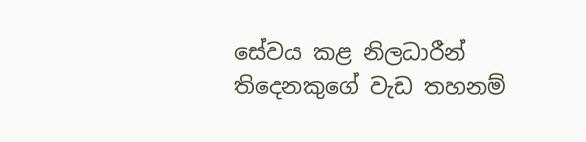සේවය කළ නිලධාරීන් තිදෙනකුගේ වැඩ තහනම්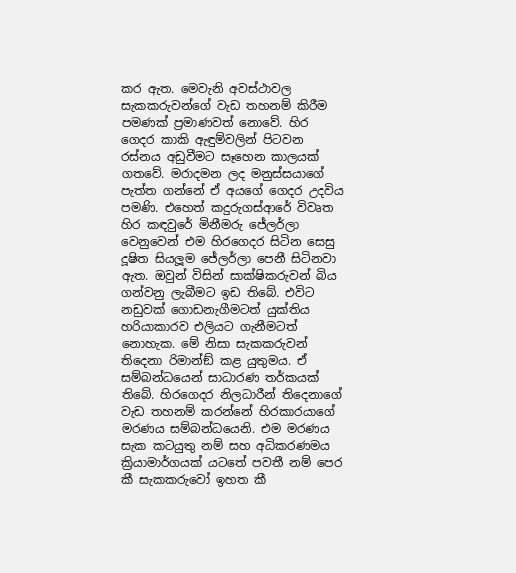කර ඇත. මෙවැනි අවස්ථාවල සැකකරුවන්ගේ වැඩ තහනම් කිරීම පමණක් ප්‍රමාණවත් නොවේ. හිර ගෙදර කාකි ඇඳුම්වලින් පිටවන රස්නය අඩුවීමට සෑහෙන කාලයක් ගතවේ. මරාදමන ලද මනුස්සයාගේ පැත්ත ගන්නේ ඒ අයගේ ගෙදර උදවිය පමණි. එහෙත් කදුරුගස්ආරේ විවෘත හිර කඳවුරේ මිනීමරු ජේලර්ලා වෙනුවෙන් එම හිරගෙදර සිටින සෙසු දූෂිත සියලූම ජේලර්ලා පෙනී සිටිනවා ඇත. ඔවුන් විසින් සාක්ෂිකරුවන් බිය ගන්වනු ලැබීමට ඉඩ තිබේ. එවිට නඩුවක් ගොඩනැගීමටත් යුක්තිය හරියාකාරව එලියට ගැනීමටත් නොහැක. මේ නිසා සැකකරුවන් තිදෙනා රිමාන්ඞ් කළ යුතුමය. ඒ සම්බන්ධයෙන් සාධාරණ තර්කයක් තිබේ. හිරගෙදර නිලධාරීන් තිදෙනාගේ වැඩ තහනම් කරන්නේ හිරකාරයාගේ මරණය සම්බන්ධයෙනි. එම මරණය සැක කටයුතු නම් සහ අධිකරණමය ක්‍රියාමාර්ගයක් යටතේ පවතී නම් පෙර කී සැකකරුවෝ ඉහත කී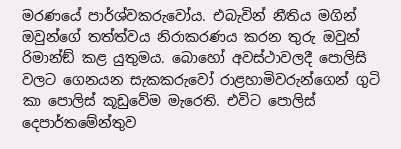මරණයේ පාර්ශ්වකරුවෝය. එබැවින් නීතිය මගින් ඔවුන්ගේ තත්ත්වය නිරාකරණය කරන තුරු ඔවුන් රිමාන්ඞ් කළ යුතුමය. බොහෝ අවස්ථාවලදී පොලිසි වලට ගෙනයන සැකකරුවෝ රාළහාමිවරුන්ගෙන් ගුටි කා පොලිස් කූඩුවේම මැරෙති. එවිට පොලිස් දෙපාර්තමේන්තුව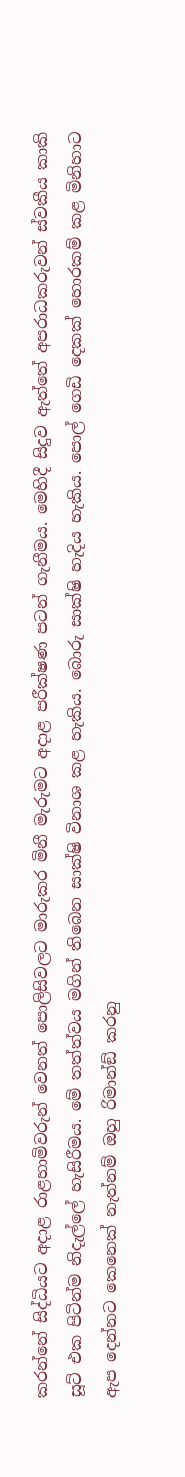කරන්නේ සිද්ධියට අදාළ රාළහාමිවරුන් වෙනත් පොලිසිවලට මාරුකර මිනී මැරුමට අදාළ පරීක්ෂණ පටන් ගැනීමය. මෙහිදී සිදුව ඇත්තේ අපරාධකරුවන් ස්වකීය කාකි සූට් එක පිටින්ම නිදැල්ලේ හැසිරීමය. මේ තත්ත්වය මගින් තිබෙන සාක්ෂි විනාශ කළ හැකිය. බොරු සාක්ෂි හැදිය හැකිය. පොල් ගෙඩි දෙකක් හොරකම් කළ මිනිහාට ඇප දෙන්නට කෙනෙක් නැත්නම් ඔහු රිමාන්ඞ් කරනු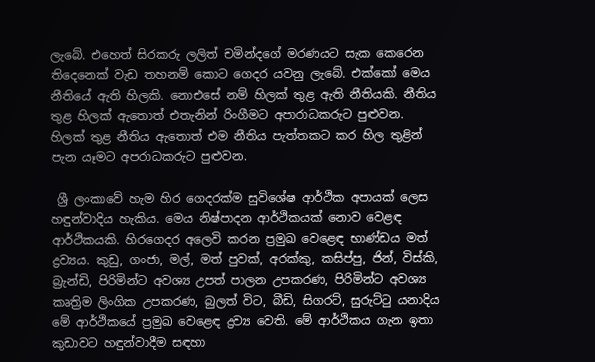ලැබේ. එහෙත් සිරකරු ලලිත් චමින්දගේ මරණයට සැක කෙරෙන තිදෙනෙක් වැඩ තහනම් කොට ගෙදර යවනු ලැබේ. එක්කෝ මෙය නීතියේ ඇති හිලකි. නොඑසේ නම් හිලක් තුළ ඇති නීතියකි. නීතිය තුළ හිලක් ඇතොත් එතැනින් රිංගීමට අපාරාධකරුට පුළුවන. හිලක් තුළ නීතිය ඇතොත් එම නීතිය පැත්තකට කර හිල තුළින් පැන යෑමට අපරාධකරුට පුළුවන.

 ශ්‍රී ලංකාවේ හැම හිර ගෙදරක්ම සුවිශේෂ ආර්ථික අපායක් ලෙස හඳුන්වාදිය හැකිය. මෙය නිෂ්පාදන ආර්ථිකයක් නොව වෙළඳ ආර්ථිකයකි. හිරගෙදර අලෙවි කරන ප්‍රමුඛ වෙළෙඳ භාණ්ඩය මත් ද්‍රව්‍යය. කුඩු, ගංජා, මල්, මත් පුවක්, අරක්කු, කසිප්පු, ජින්, විස්කි, බ්‍රැන්ඩි, පිරිමින්ට අවශ්‍ය උපත් පාලන උපකරණ, පිරිමින්ට අවශ්‍ය කෘත්‍රිම ලිංගික උපකරණ, බුලත් විට, බීඩි, සිගරට්, සුරුට්ටු යනාදිය මේ ආර්ථිකයේ ප්‍රමුඛ වෙළෙඳ ද්‍රව්‍ය වෙති. මේ ආර්ථිකය ගැන ඉතා කුඩාවට හඳුන්වාදීම සඳහා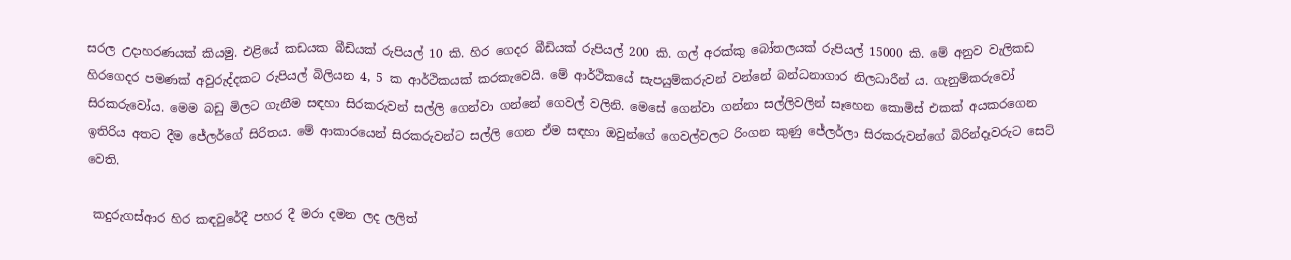සරල උදාහරණයක් කියමු. එළියේ කඩයක බීඩියක් රුපියල් 10 කි. හිර ගෙදර බීඩියක් රුපියල් 200 කි. ගල් අරක්කු බෝතලයක් රුපියල් 15000 කි. මේ අනුව වැලිකඩ හිරගෙදර පමණක් අවුරුද්දකට රුපියල් බිලියන 4, 5 ක ආර්ථිකයක් කරකැවෙයි. මේ ආර්ථිකයේ සැපයුම්කරුවන් වන්නේ බන්ධනාගාර නිලධාරීන් ය. ගැනුම්කරුවෝ සිරකරුවෝය. මෙම බඩු මිලට ගැනීම සඳහා සිරකරුවන් සල්ලි ගෙන්වා ගන්නේ ගෙවල් වලිනි. මෙසේ ගෙන්වා ගන්නා සල්ලිවලින් සෑහෙන කොමිස් එකක් අයකරගෙන ඉතිරිය අතට දීම ජේලර්ගේ සිරිතය. මේ ආකාරයෙන් සිරකරුවන්ට සල්ලි ගෙන ඒම සඳහා ඔවුන්ගේ ගෙවල්වලට රිංගන කුණු ජේලර්ලා සිරකරුවන්ගේ බිරින්දෑවරුට සෙට් වෙති.

 කදුරුගස්ආර හිර කඳවුරේදී පහර දී මරා දමන ලද ලලිත්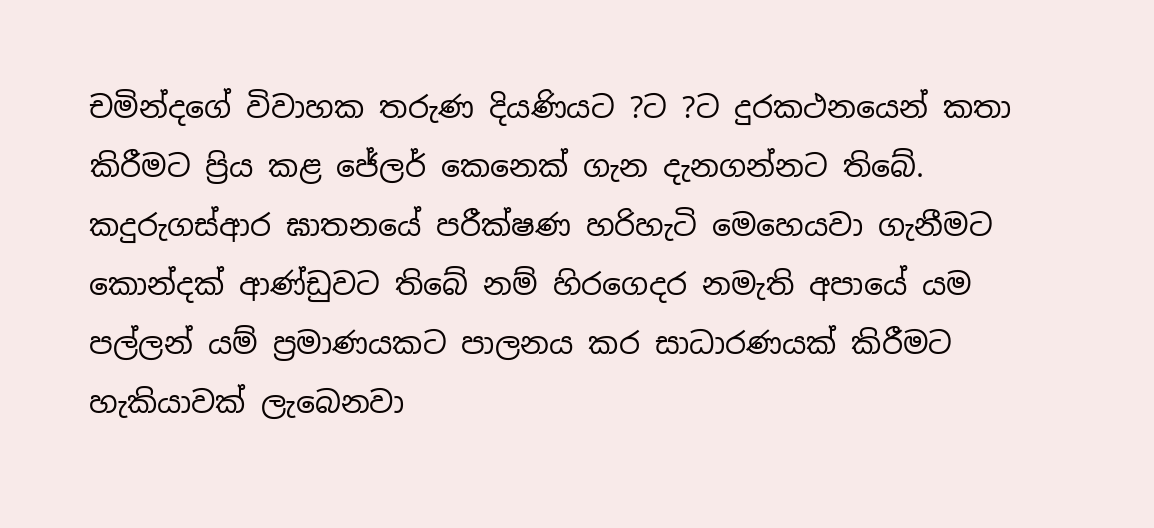චමින්දගේ විවාහක තරුණ දියණියට ?ට ?ට දුරකථනයෙන් කතා කිරීමට ප්‍රිය කළ ජේලර් කෙනෙක් ගැන දැනගන්නට තිබේ. කදුරුගස්ආර ඝාතනයේ පරීක්ෂණ හරිහැටි මෙහෙයවා ගැනීමට කොන්දක් ආණ්ඩුවට තිබේ නම් හිරගෙදර නමැති අපායේ යම පල්ලන් යම් ප්‍රමාණයකට පාලනය කර සාධාරණයක් කිරීමට හැකියාවක් ලැබෙනවා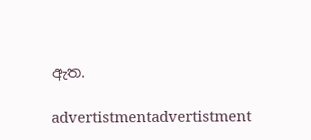ඇත.

advertistmentadvertistment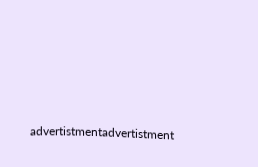advertistmentadvertistment